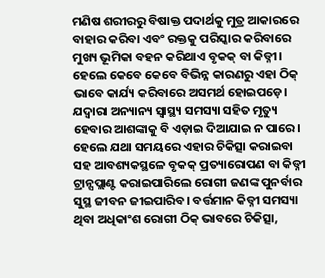ମଣିଷ ଶରୀରରୁ ବିଷାକ୍ତ ପଦାର୍ଥକୁ ମୁତ୍ର ଆକାରରେ ବାହାର କରିବା ଏବଂ ରକ୍ତକୁ ପରିସ୍କାର କରିବାରେ ମୁଖ୍ୟ ଭୂମିକା ବହନ କରିଥାଏ ବୃକକ୍ ବା କିଡ୍ନୀ। ହେଲେ କେବେ କେବେ ବିଭିନ୍ନ କାରଣରୁ ଏହା ଠିକ୍ ଭାବେ କାର୍ଯ୍ୟ କରିବାରେ ଅସମର୍ଥ ହୋଇପଡ଼େ। ଯଦ୍ୱାରା ଅନ୍ୟାନ୍ୟ ସ୍ବାସ୍ଥ୍ୟ ସମସ୍ୟା ସହିତ ମୃତ୍ୟୁ ହେବାର ଆଶଙ୍କାକୁ ବି ଏଡ଼ାଇ ଦିଆଯାଇ ନ ପାରେ। ହେଲେ ଯଥା ସମୟରେ ଏହାର ଚିକିତ୍ସା କରାଇବା ସହ ଆବଶ୍ୟକସ୍ଥଳେ ବୃକକ୍ ପ୍ରତ୍ୟାରୋପଣ ବା କିଡ୍ନୀ ଟ୍ରାନ୍ସପ୍ଲାଣ୍ଟ କରାଇପାରିଲେ ରୋଗୀ ଜଣଙ୍କ ପୁନର୍ବାର ସୁସ୍ଥ ଜୀବନ ଜୀଇପାରିବ। ବର୍ତ୍ତମାନ କିଡ୍ନୀ ସମସ୍ୟା ଥିବା ଅଧିକାଂଶ ରୋଗୀ ଠିକ୍ ଭାବରେ ଚିକିତ୍ସା,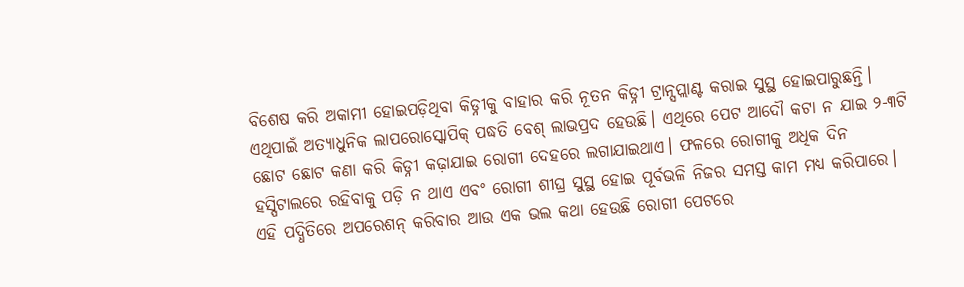ବିଶେଷ କରି ଅକାମୀ ହୋଇପଡ଼ିଥିବା କିଡ୍ନୀକୁ ବାହାର କରି ନୂତନ କିଡ୍ନୀ ଟ୍ରାନ୍ସପ୍ଲାଣ୍ଟ କରାଇ ସୁସ୍ଥ ହୋଇପାରୁଛନ୍ତି। ଏଥିପାଇଁ ଅତ୍ୟାଧୁନିକ ଲାପରୋସ୍କୋପିକ୍ ପଦ୍ଧତି ବେଶ୍ ଲାଭପ୍ରଦ ହେଉଛି। ଏଥିରେ ପେଟ ଆଦୌ କଟା ନ ଯାଇ ୨-୩ଟି ଛୋଟ ଛୋଟ କଣା କରି କିଡ୍ନୀ କଢ଼ାଯାଇ ରୋଗୀ ଦେହରେ ଲଗାଯାଇଥାଏ। ଫଳରେ ରୋଗୀକୁ ଅଧିକ ଦିନ ହସ୍ପିଟାଲରେ ରହିବାକୁ ପଡ଼ି ନ ଥାଏ ଏବଂ ରୋଗୀ ଶୀଘ୍ର ସୁସ୍ଥ ହୋଇ ପୂର୍ବଭଳି ନିଜର ସମସ୍ତ କାମ ମଧ୍ୟ କରିପାରେ। ଏହି ପଦ୍ଧିତିରେ ଅପରେଶନ୍ କରିବାର ଆଉ ଏକ ଭଲ କଥା ହେଉଛି ରୋଗୀ ପେଟରେ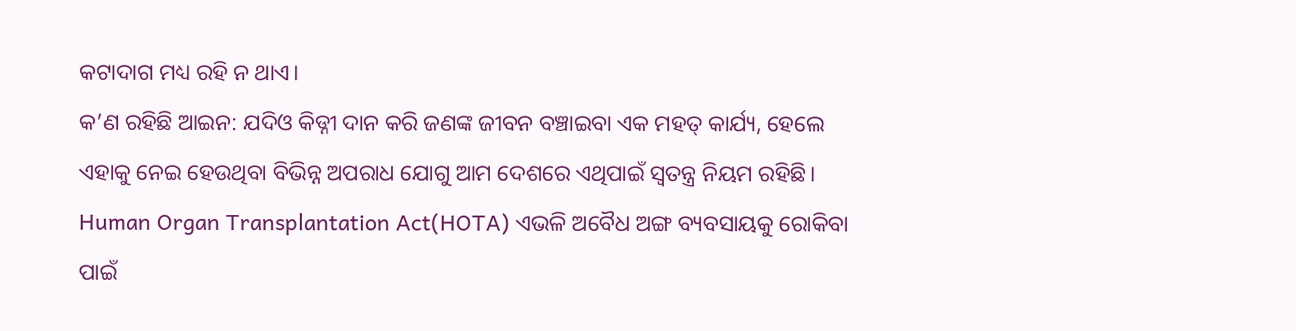କଟାଦାଗ ମଧ୍ୟ ରହି ନ ଥାଏ।
କ’ଣ ରହିଛି ଆଇନ: ଯଦିଓ କିଡ୍ନୀ ଦାନ କରି ଜଣଙ୍କ ଜୀବନ ବଞ୍ଚାଇବା ଏକ ମହତ୍ କାର୍ଯ୍ୟ, ହେଲେ ଏହାକୁ ନେଇ ହେଉଥିବା ବିଭିନ୍ନ ଅପରାଧ ଯୋଗୁ ଆମ ଦେଶରେ ଏଥିପାଇଁ ସ୍ବତନ୍ତ୍ର ନିୟମ ରହିଛି। Human Organ Transplantation Act(HOTA) ଏଭଳି ଅବୈଧ ଅଙ୍ଗ ବ୍ୟବସାୟକୁ ରୋକିବା ପାଇଁ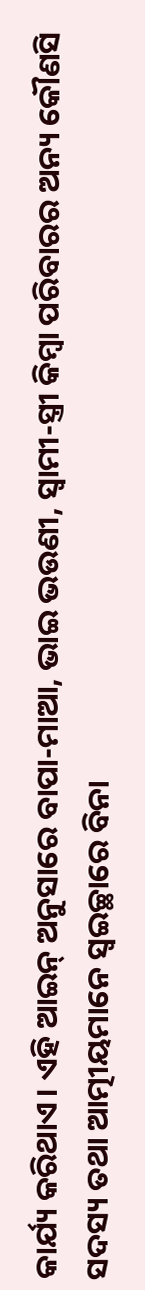କାର୍ଯ୍ୟ କରିଥାଏ। ଏହି ଆଇନ୍ ଅନୁସାରେ ବାପା-ମାଆ, ଭାଇ ଭଉଣୀ, ସ୍ବାମୀ-ସ୍ତ୍ରୀ କିମ୍ବା ପରିବାରର ଅନ୍ୟ କୌଣସି ସଦସ୍ୟ ତଥା ଆତ୍ମୀୟମାନେ ସ୍ବଇଚ୍ଛାରେ ବିନା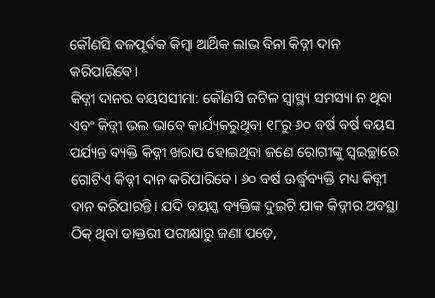କୌଣସି ବଳପୂର୍ବକ କିମ୍ବା ଆର୍ଥିକ ଲାଭ ବିନା କିଡ୍ନୀ ଦାନ କରିପାରିବେ।
କିଡ୍ନୀ ଦାନର ବୟସସୀମା: କୌଣସି ଜଟିଳ ସ୍ବାସ୍ଥ୍ୟ ସମସ୍ୟା ନ ଥିବା ଏବଂ କିଡ୍ନୀ ଭଲ ଭାବେ କାର୍ଯ୍ୟକରୁଥିବା ୧୮ରୁ ୬୦ ବର୍ଷ ବର୍ଷ ବୟସ ପର୍ଯ୍ୟନ୍ତ ବ୍ୟକ୍ତି କିଡ୍ନୀ ଖରାପ ହୋଇଥିବା ଜଣେ ରୋଗୀଙ୍କୁ ସ୍ବଇଚ୍ଛାରେ ଗୋଟିଏ କିଡ୍ନୀ ଦାନ କରିପାରିବେ। ୬୦ ବର୍ଷ ଊର୍ଦ୍ଧ୍ୱବ୍ୟକ୍ତି ମଧ୍ୟ କିଡ୍ନୀ ଦାନ କରିପାରନ୍ତି। ଯଦି ବୟସ୍କ ବ୍ୟକ୍ତିଙ୍କ ଦୁଇଟି ଯାକ କିଡ୍ନୀର ଅବସ୍ଥା ଠିକ୍ ଥିବା ଡାକ୍ତରୀ ପରୀକ୍ଷାରୁ ଜଣା ପଡ଼େ,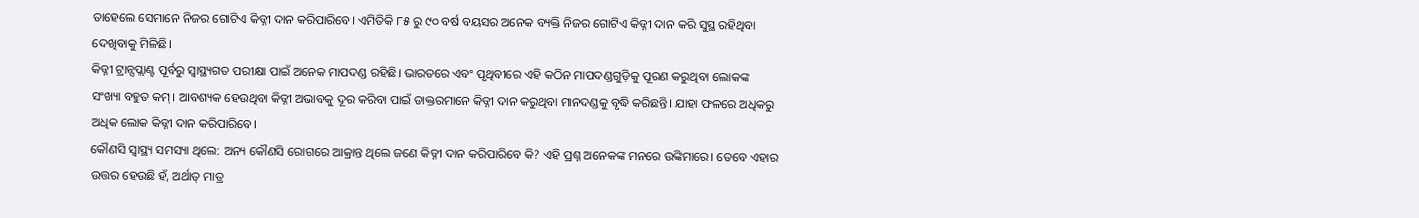ତାହେଲେ ସେମାନେ ନିଜର ଗୋଟିଏ କିଡ୍ନୀ ଦାନ କରିପାରିବେ। ଏମିତିକି ୮୫ ରୁ ୯୦ ବର୍ଷ ବୟସର ଅନେକ ବ୍ୟକ୍ତି ନିଜର ଗୋଟିଏ କିଡ୍ନୀ ଦାନ କରି ସୁସ୍ଥ ରହିଥିବା ଦେଖିବାକୁ ମିଳିଛି।
କିଡ୍ନୀ ଟ୍ରାନ୍ସପ୍ଲାଣ୍ଟ ପୂର୍ବରୁ ସ୍ବାସ୍ଥ୍ୟଗତ ପରୀକ୍ଷା ପାଇଁ ଅନେକ ମାପଦଣ୍ଡ ରହିଛି। ଭାରତରେ ଏବଂ ପୃଥିବୀରେ ଏହି କଠିନ ମାପଦଣ୍ଡଗୁଡ଼ିକୁ ପୂରଣ କରୁଥିବା ଲୋକଙ୍କ ସଂଖ୍ୟା ବହୁତ କମ୍। ଆବଶ୍ୟକ ହେଉଥିବା କିଡ୍ନୀ ଅଭାବକୁ ଦୂର କରିବା ପାଇଁ ଡାକ୍ତରମାନେ କିଡ୍ନୀ ଦାନ କରୁଥିବା ମାନଦଣ୍ଡକୁ ବୃଦ୍ଧି କରିଛନ୍ତି। ଯାହା ଫଳରେ ଅଧିକରୁ ଅଧିକ ଲୋକ କିଡ୍ନୀ ଦାନ କରିପାରିବେ।
କୌଣସି ସ୍ବାସ୍ଥ୍ୟ ସମସ୍ୟା ଥିଲେ: ଅନ୍ୟ କୌଣସି ରୋଗରେ ଆକ୍ରାନ୍ତ ଥିଲେ ଜଣେ କିଡ୍ନୀ ଦାନ କରିପାରିବେ କି? ଏହି ପ୍ରଶ୍ନ ଅନେକଙ୍କ ମନରେ ଉଙ୍କିମାରେ। ତେବେ ଏହାର ଉତ୍ତର ହେଉଛି ହଁ, ଅର୍ଥାତ୍ ମାତ୍ର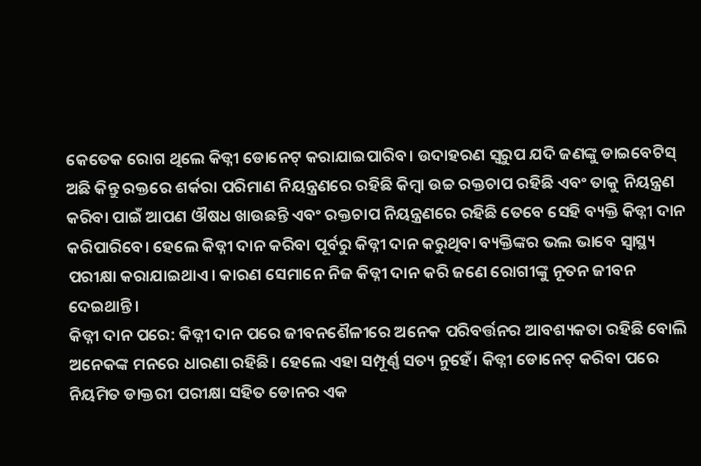କେତେକ ରୋଗ ଥିଲେ କିଡ୍ନୀ ଡୋନେଟ୍ କରାଯାଇପାରିବ। ଉଦାହରଣ ସ୍ବରୁପ ଯଦି ଜଣଙ୍କୁ ଡାଇବେଟିସ୍ ଅଛି କିନ୍ତୁ ରକ୍ତରେ ଶର୍କରା ପରିମାଣ ନିୟନ୍ତ୍ରଣରେ ରହିଛି କିମ୍ବା ଉଚ୍ଚ ରକ୍ତଚାପ ରହିଛି ଏବଂ ତାକୁ ନିୟନ୍ତ୍ରଣ କରିବା ପାଇଁ ଆପଣ ଔଷଧ ଖାଉଛନ୍ତି ଏବଂ ରକ୍ତଚାପ ନିୟନ୍ତ୍ରଣରେ ରହିଛି ତେବେ ସେହି ବ୍ୟକ୍ତି କିଡ୍ନୀ ଦାନ କରିପାରିବେ। ହେଲେ କିଡ୍ନୀ ଦାନ କରିବା ପୂର୍ବରୁ କିଡ୍ନୀ ଦାନ କରୁଥିବା ବ୍ୟକ୍ତିଙ୍କର ଭଲ ଭାବେ ସ୍ବାସ୍ଥ୍ୟ ପରୀକ୍ଷା କରାଯାଇଥାଏ। କାରଣ ସେମାନେ ନିଜ କିଡ୍ନୀ ଦାନ କରି ଜଣେ ରୋଗୀଙ୍କୁ ନୂତନ ଜୀବନ ଦେଇଥାନ୍ତି।
କିଡ୍ନୀ ଦାନ ପରେ: କିଡ୍ନୀ ଦାନ ପରେ ଜୀବନଶୈଳୀରେ ଅନେକ ପରିବର୍ତ୍ତନର ଆବଶ୍ୟକତା ରହିଛି ବୋଲି ଅନେକଙ୍କ ମନରେ ଧାରଣା ରହିଛି। ହେଲେ ଏହା ସମ୍ପୂର୍ଣ୍ଣ ସତ୍ୟ ନୁହେଁ। କିଡ୍ନୀ ଡୋନେଟ୍ କରିବା ପରେ ନିୟମିତ ଡାକ୍ତରୀ ପରୀକ୍ଷା ସହିତ ଡୋନର ଏକ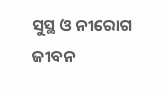ସୁସ୍ଥ ଓ ନୀରୋଗ ଜୀବନ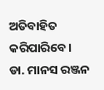ଅତିବାହିତ କରିପାରିବେ।
ଡା. ମାନସ ରଞ୍ଜନ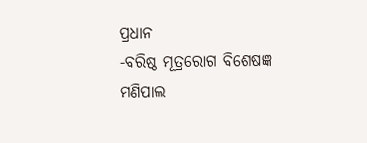ପ୍ରଧାନ
-ବରିଷ୍ଠ ମୂତ୍ରରୋଗ ବିଶେଷଜ୍ଞ
ମଣିପାଲ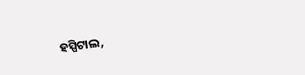ହସ୍ପିଟାଲ,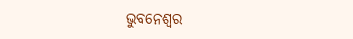ଭୁବନେଶ୍ୱର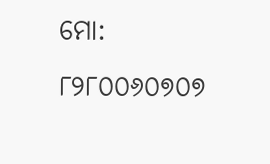ମୋ: ୮୨୮୦୦୬୦୭୦୭